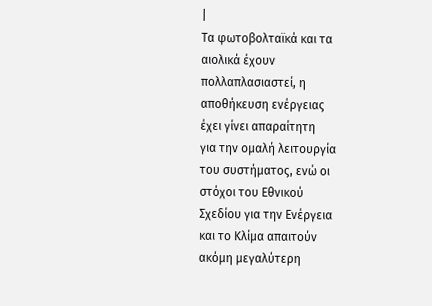|
Τα φωτοβολταϊκά και τα
αιολικά έχουν
πολλαπλασιαστεί, η
αποθήκευση ενέργειας
έχει γίνει απαραίτητη
για την ομαλή λειτουργία
του συστήματος, ενώ οι
στόχοι του Εθνικού
Σχεδίου για την Ενέργεια
και το Κλίμα απαιτούν
ακόμη μεγαλύτερη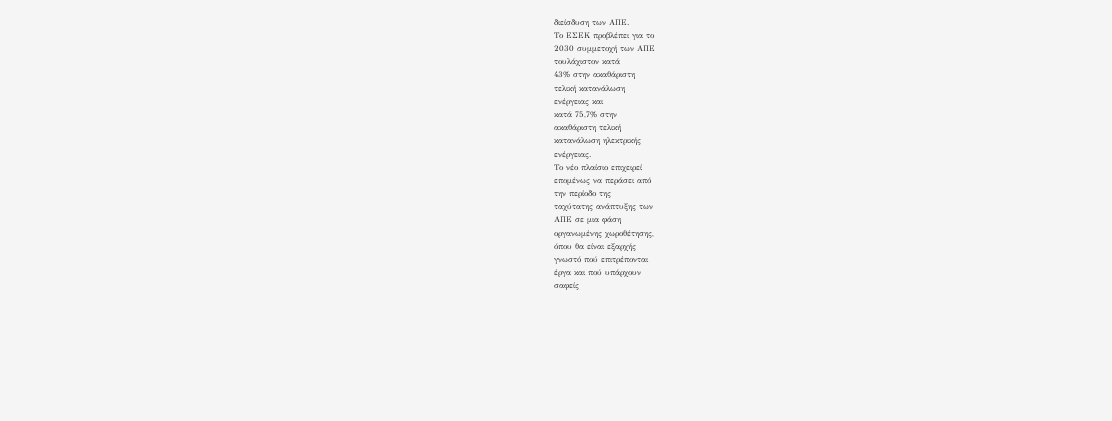διείσδυση των ΑΠΕ.
Το ΕΣΕΚ προβλέπει για το
2030 συμμετοχή των ΑΠΕ
τουλάχιστον κατά
43% στην ακαθάριστη
τελική κατανάλωση
ενέργειας και
κατά 75,7% στην
ακαθάριστη τελική
κατανάλωση ηλεκτρικής
ενέργειας.
Το νέο πλαίσιο επιχειρεί
επομένως να περάσει από
την περίοδο της
ταχύτατης ανάπτυξης των
ΑΠΕ σε μια φάση
οργανωμένης χωροθέτησης,
όπου θα είναι εξαρχής
γνωστό πού επιτρέπονται
έργα και πού υπάρχουν
σαφείς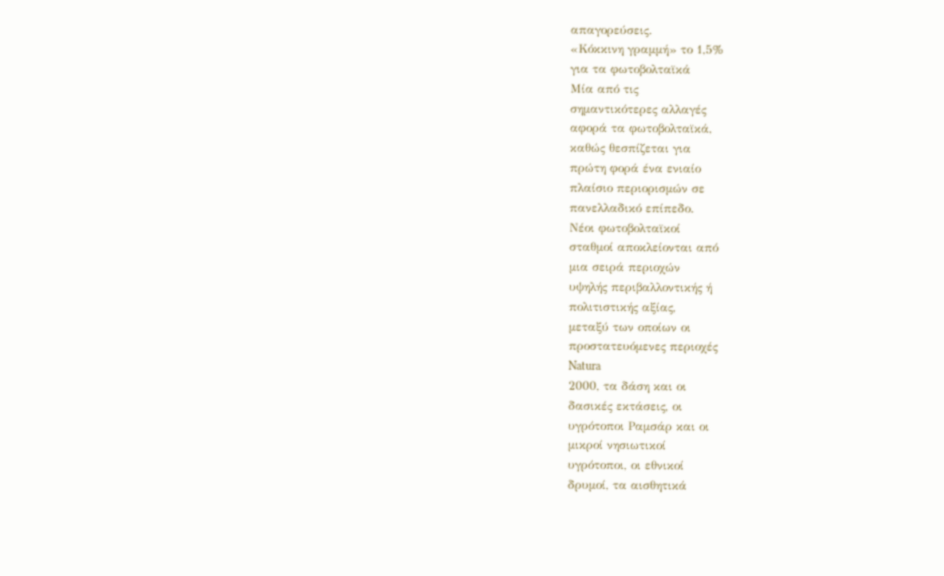απαγορεύσεις.
«Κόκκινη γραμμή» το 1,5%
για τα φωτοβολταϊκά
Μία από τις
σημαντικότερες αλλαγές
αφορά τα φωτοβολταϊκά,
καθώς θεσπίζεται για
πρώτη φορά ένα ενιαίο
πλαίσιο περιορισμών σε
πανελλαδικό επίπεδο.
Νέοι φωτοβολταϊκοί
σταθμοί αποκλείονται από
μια σειρά περιοχών
υψηλής περιβαλλοντικής ή
πολιτιστικής αξίας,
μεταξύ των οποίων οι
προστατευόμενες περιοχές
Natura
2000, τα δάση και οι
δασικές εκτάσεις, οι
υγρότοποι Ραμσάρ και οι
μικροί νησιωτικοί
υγρότοποι, οι εθνικοί
δρυμοί, τα αισθητικά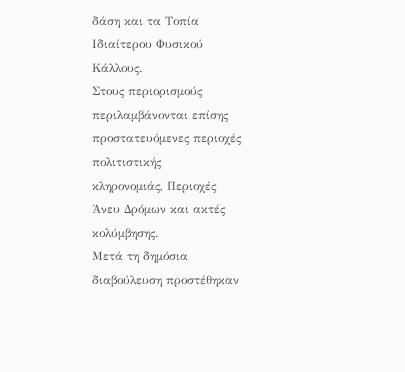δάση και τα Τοπία
Ιδιαίτερου Φυσικού
Κάλλους.
Στους περιορισμούς
περιλαμβάνονται επίσης
προστατευόμενες περιοχές
πολιτιστικής
κληρονομιάς, Περιοχές
Άνευ Δρόμων και ακτές
κολύμβησης.
Μετά τη δημόσια
διαβούλευση προστέθηκαν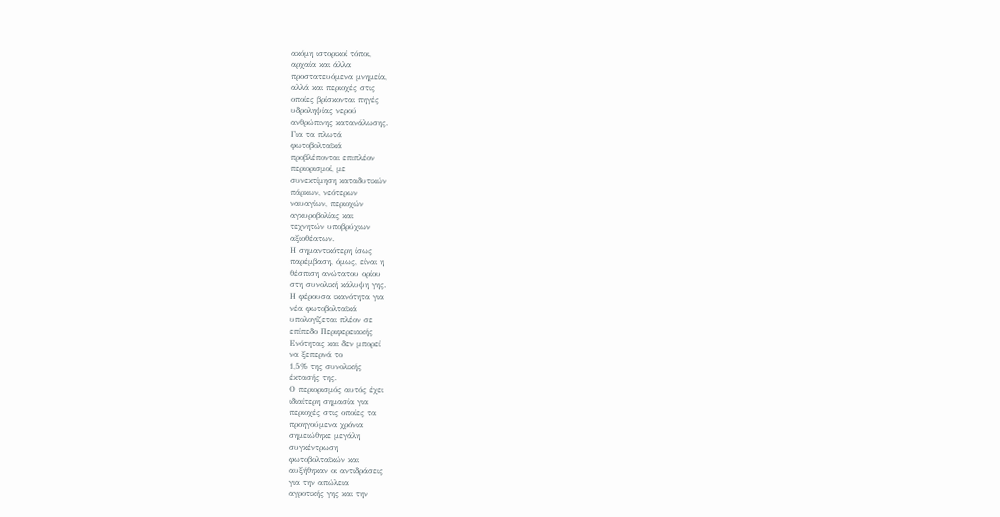ακόμη ιστορικοί τόποι,
αρχαία και άλλα
προστατευόμενα μνημεία,
αλλά και περιοχές στις
οποίες βρίσκονται πηγές
υδροληψίας νερού
ανθρώπινης κατανάλωσης.
Για τα πλωτά
φωτοβολταϊκά
προβλέπονται επιπλέον
περιορισμοί, με
συνεκτίμηση καταδυτικών
πάρκων, νεότερων
ναυαγίων, περιοχών
αγκυροβολίας και
τεχνητών υποβρύχιων
αξιοθέατων.
Η σημαντικότερη ίσως
παρέμβαση, όμως, είναι η
θέσπιση ανώτατου ορίου
στη συνολική κάλυψη γης.
Η φέρουσα ικανότητα για
νέα φωτοβολταϊκά
υπολογίζεται πλέον σε
επίπεδο Περιφερειακής
Ενότητας και δεν μπορεί
να ξεπερνά το
1,5% της συνολικής
έκτασής της.
Ο περιορισμός αυτός έχει
ιδιαίτερη σημασία για
περιοχές στις οποίες τα
προηγούμενα χρόνια
σημειώθηκε μεγάλη
συγκέντρωση
φωτοβολταϊκών και
αυξήθηκαν οι αντιδράσεις
για την απώλεια
αγροτικής γης και την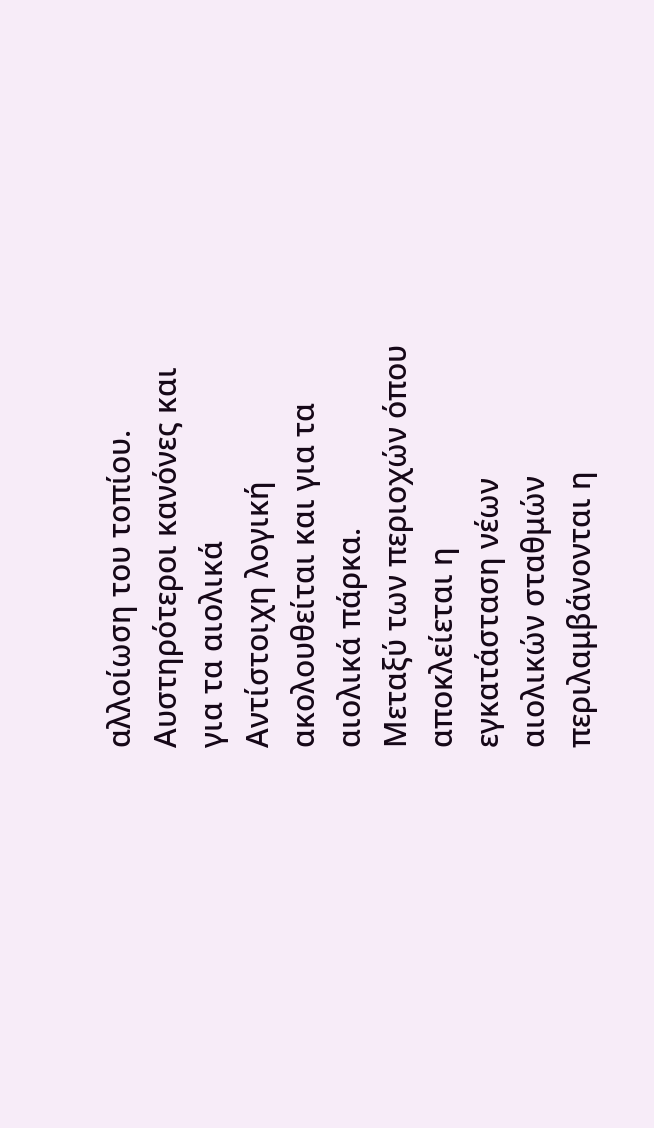αλλοίωση του τοπίου.
Αυστηρότεροι κανόνες και
για τα αιολικά
Αντίστοιχη λογική
ακολουθείται και για τα
αιολικά πάρκα.
Μεταξύ των περιοχών όπου
αποκλείεται η
εγκατάσταση νέων
αιολικών σταθμών
περιλαμβάνονται η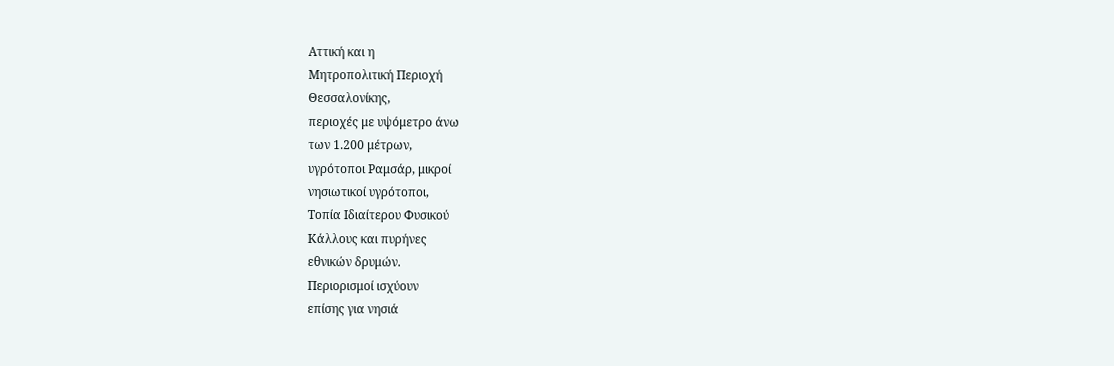Αττική και η
Μητροπολιτική Περιοχή
Θεσσαλονίκης,
περιοχές με υψόμετρο άνω
των 1.200 μέτρων,
υγρότοποι Ραμσάρ, μικροί
νησιωτικοί υγρότοποι,
Τοπία Ιδιαίτερου Φυσικού
Κάλλους και πυρήνες
εθνικών δρυμών.
Περιορισμοί ισχύουν
επίσης για νησιά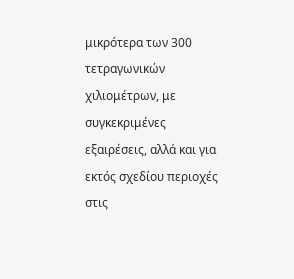μικρότερα των 300
τετραγωνικών
χιλιομέτρων, με
συγκεκριμένες
εξαιρέσεις, αλλά και για
εκτός σχεδίου περιοχές
στις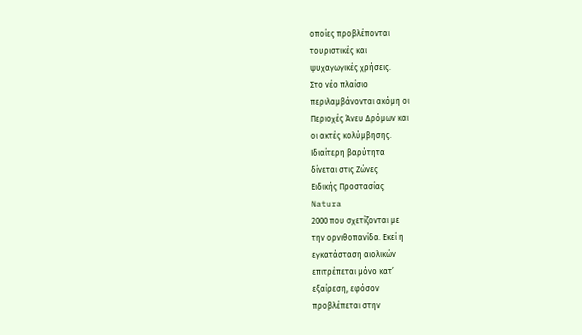οποίες προβλέπονται
τουριστικές και
ψυχαγωγικές χρήσεις.
Στο νέο πλαίσιο
περιλαμβάνονται ακόμη οι
Περιοχές Άνευ Δρόμων και
οι ακτές κολύμβησης.
Ιδιαίτερη βαρύτητα
δίνεται στις Ζώνες
Ειδικής Προστασίας
Natura
2000 που σχετίζονται με
την ορνιθοπανίδα. Εκεί η
εγκατάσταση αιολικών
επιτρέπεται μόνο κατ’
εξαίρεση, εφόσον
προβλέπεται στην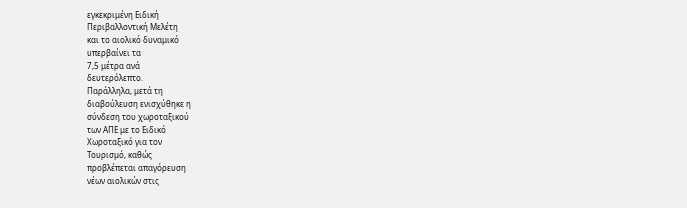εγκεκριμένη Ειδική
Περιβαλλοντική Μελέτη
και το αιολικό δυναμικό
υπερβαίνει τα
7,5 μέτρα ανά
δευτερόλεπτο.
Παράλληλα, μετά τη
διαβούλευση ενισχύθηκε η
σύνδεση του χωροταξικού
των ΑΠΕ με το Ειδικό
Χωροταξικό για τον
Τουρισμό, καθώς
προβλέπεται απαγόρευση
νέων αιολικών στις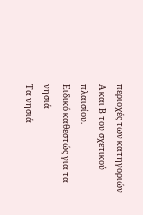περιοχές των κατηγοριών
Α και Β του σχετικού
πλαισίου.
Ειδικό καθεστώς για τα
νησιά
Τα νησιά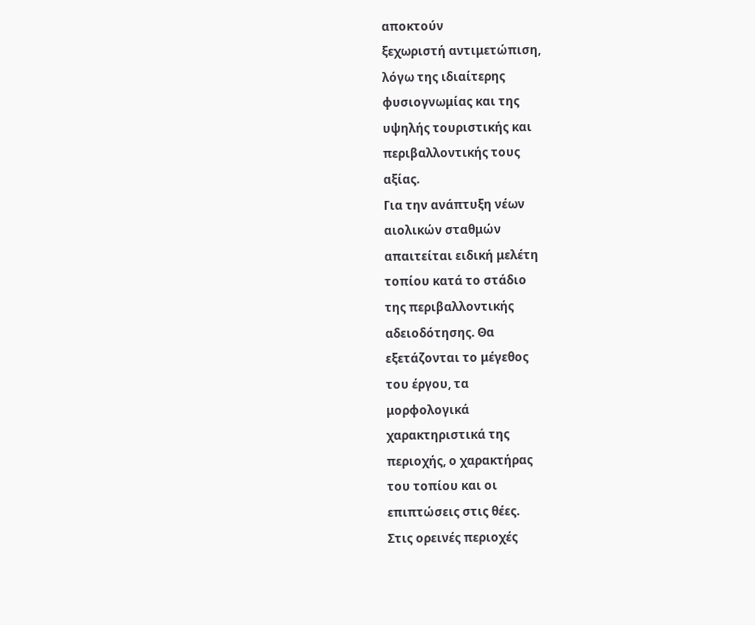αποκτούν
ξεχωριστή αντιμετώπιση,
λόγω της ιδιαίτερης
φυσιογνωμίας και της
υψηλής τουριστικής και
περιβαλλοντικής τους
αξίας.
Για την ανάπτυξη νέων
αιολικών σταθμών
απαιτείται ειδική μελέτη
τοπίου κατά το στάδιο
της περιβαλλοντικής
αδειοδότησης. Θα
εξετάζονται το μέγεθος
του έργου, τα
μορφολογικά
χαρακτηριστικά της
περιοχής, ο χαρακτήρας
του τοπίου και οι
επιπτώσεις στις θέες.
Στις ορεινές περιοχές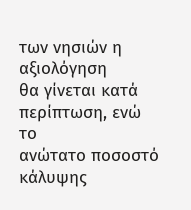των νησιών η αξιολόγηση
θα γίνεται κατά
περίπτωση, ενώ το
ανώτατο ποσοστό κάλυψης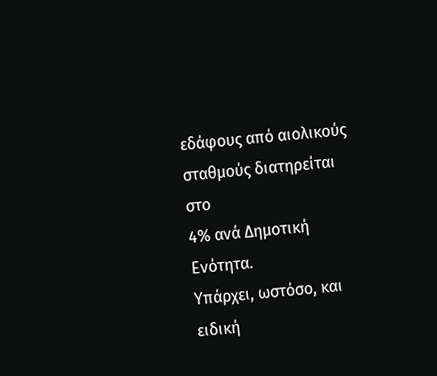εδάφους από αιολικούς
σταθμούς διατηρείται στο
4% ανά Δημοτική
Ενότητα.
Υπάρχει, ωστόσο, και
ειδική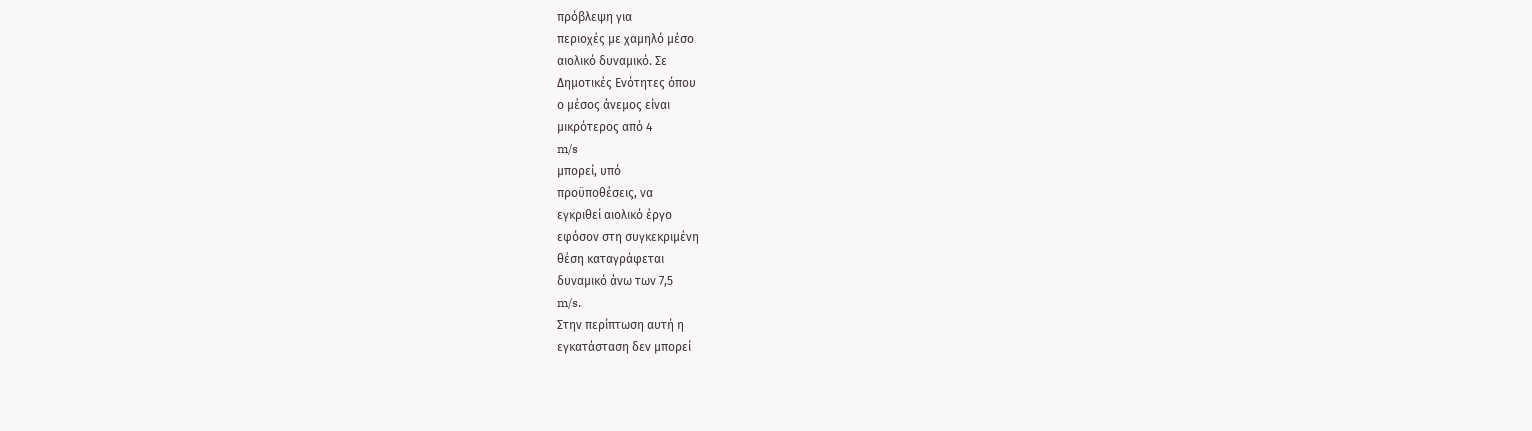πρόβλεψη για
περιοχές με χαμηλό μέσο
αιολικό δυναμικό. Σε
Δημοτικές Ενότητες όπου
ο μέσος άνεμος είναι
μικρότερος από 4
m/s
μπορεί, υπό
προϋποθέσεις, να
εγκριθεί αιολικό έργο
εφόσον στη συγκεκριμένη
θέση καταγράφεται
δυναμικό άνω των 7,5
m/s.
Στην περίπτωση αυτή η
εγκατάσταση δεν μπορεί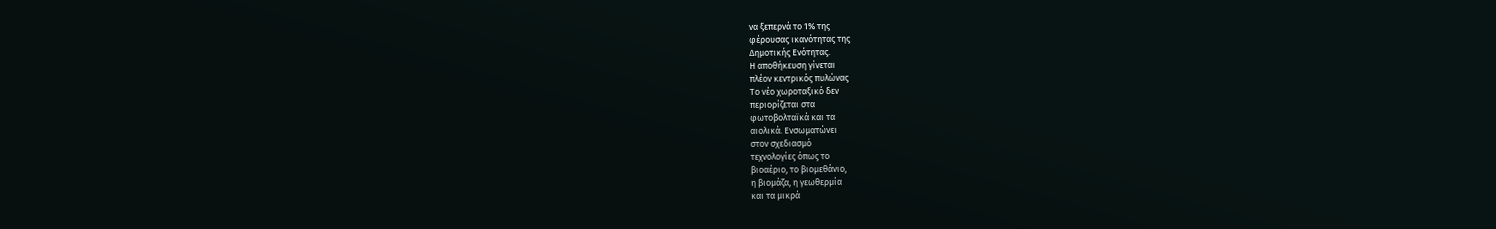να ξεπερνά το 1% της
φέρουσας ικανότητας της
Δημοτικής Ενότητας.
Η αποθήκευση γίνεται
πλέον κεντρικός πυλώνας
Το νέο χωροταξικό δεν
περιορίζεται στα
φωτοβολταϊκά και τα
αιολικά. Ενσωματώνει
στον σχεδιασμό
τεχνολογίες όπως το
βιοαέριο, το βιομεθάνιο,
η βιομάζα, η γεωθερμία
και τα μικρά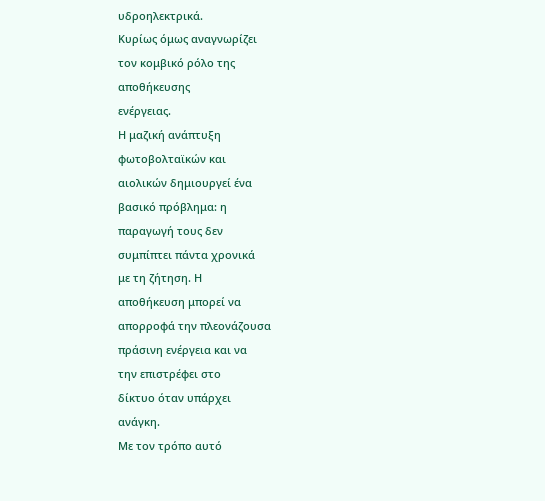υδροηλεκτρικά.
Κυρίως όμως αναγνωρίζει
τον κομβικό ρόλο της
αποθήκευσης
ενέργειας.
Η μαζική ανάπτυξη
φωτοβολταϊκών και
αιολικών δημιουργεί ένα
βασικό πρόβλημα: η
παραγωγή τους δεν
συμπίπτει πάντα χρονικά
με τη ζήτηση. Η
αποθήκευση μπορεί να
απορροφά την πλεονάζουσα
πράσινη ενέργεια και να
την επιστρέφει στο
δίκτυο όταν υπάρχει
ανάγκη.
Με τον τρόπο αυτό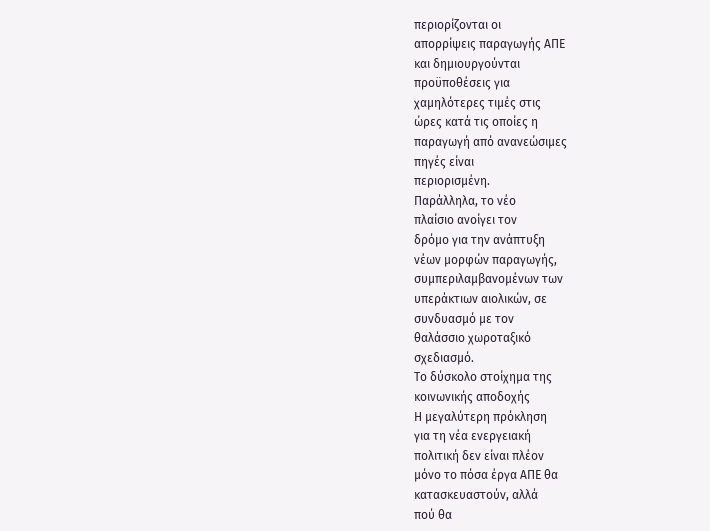περιορίζονται οι
απορρίψεις παραγωγής ΑΠΕ
και δημιουργούνται
προϋποθέσεις για
χαμηλότερες τιμές στις
ώρες κατά τις οποίες η
παραγωγή από ανανεώσιμες
πηγές είναι
περιορισμένη.
Παράλληλα, το νέο
πλαίσιο ανοίγει τον
δρόμο για την ανάπτυξη
νέων μορφών παραγωγής,
συμπεριλαμβανομένων των
υπεράκτιων αιολικών, σε
συνδυασμό με τον
θαλάσσιο χωροταξικό
σχεδιασμό.
Το δύσκολο στοίχημα της
κοινωνικής αποδοχής
Η μεγαλύτερη πρόκληση
για τη νέα ενεργειακή
πολιτική δεν είναι πλέον
μόνο το πόσα έργα ΑΠΕ θα
κατασκευαστούν, αλλά
πού θα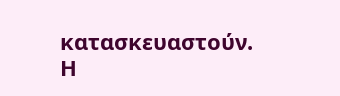κατασκευαστούν.
Η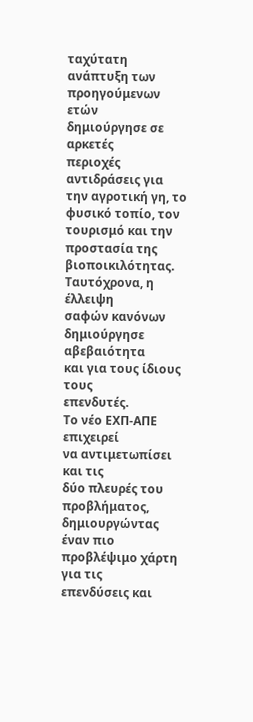ταχύτατη ανάπτυξη των
προηγούμενων ετών
δημιούργησε σε αρκετές
περιοχές αντιδράσεις για
την αγροτική γη, το
φυσικό τοπίο, τον
τουρισμό και την
προστασία της
βιοποικιλότητας.
Ταυτόχρονα, η έλλειψη
σαφών κανόνων
δημιούργησε αβεβαιότητα
και για τους ίδιους τους
επενδυτές.
Το νέο ΕΧΠ-ΑΠΕ επιχειρεί
να αντιμετωπίσει και τις
δύο πλευρές του
προβλήματος,
δημιουργώντας έναν πιο
προβλέψιμο χάρτη για τις
επενδύσεις και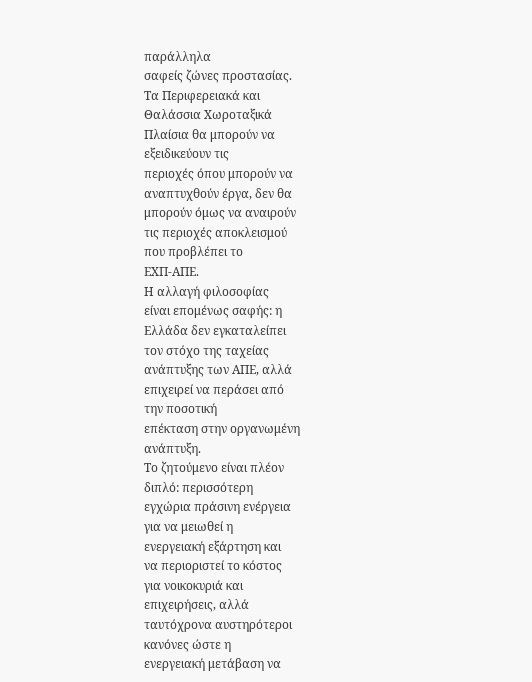παράλληλα
σαφείς ζώνες προστασίας.
Τα Περιφερειακά και
Θαλάσσια Χωροταξικά
Πλαίσια θα μπορούν να
εξειδικεύουν τις
περιοχές όπου μπορούν να
αναπτυχθούν έργα, δεν θα
μπορούν όμως να αναιρούν
τις περιοχές αποκλεισμού
που προβλέπει το
ΕΧΠ-ΑΠΕ.
Η αλλαγή φιλοσοφίας
είναι επομένως σαφής: η
Ελλάδα δεν εγκαταλείπει
τον στόχο της ταχείας
ανάπτυξης των ΑΠΕ, αλλά
επιχειρεί να περάσει από
την ποσοτική
επέκταση στην οργανωμένη
ανάπτυξη.
Το ζητούμενο είναι πλέον
διπλό: περισσότερη
εγχώρια πράσινη ενέργεια
για να μειωθεί η
ενεργειακή εξάρτηση και
να περιοριστεί το κόστος
για νοικοκυριά και
επιχειρήσεις, αλλά
ταυτόχρονα αυστηρότεροι
κανόνες ώστε η
ενεργειακή μετάβαση να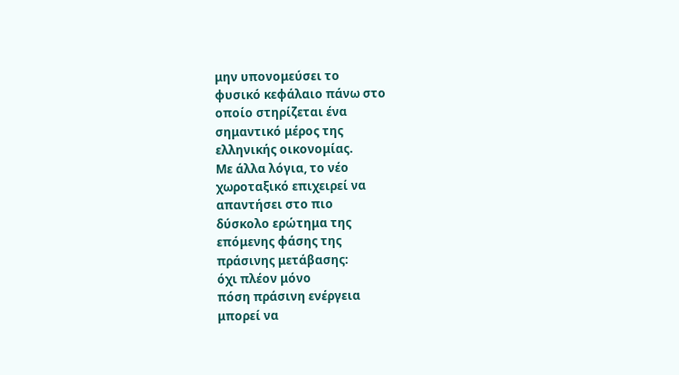μην υπονομεύσει το
φυσικό κεφάλαιο πάνω στο
οποίο στηρίζεται ένα
σημαντικό μέρος της
ελληνικής οικονομίας.
Με άλλα λόγια, το νέο
χωροταξικό επιχειρεί να
απαντήσει στο πιο
δύσκολο ερώτημα της
επόμενης φάσης της
πράσινης μετάβασης:
όχι πλέον μόνο
πόση πράσινη ενέργεια
μπορεί να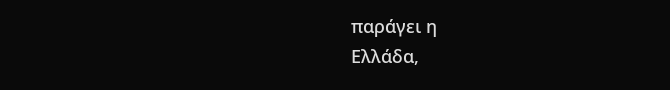παράγει η
Ελλάδα,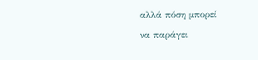αλλά πόση μπορεί
να παράγει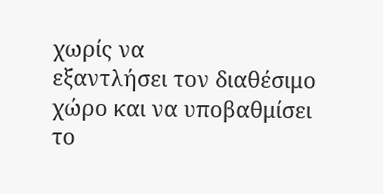χωρίς να
εξαντλήσει τον διαθέσιμο
χώρο και να υποβαθμίσει
το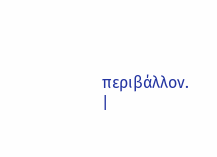περιβάλλον.
|